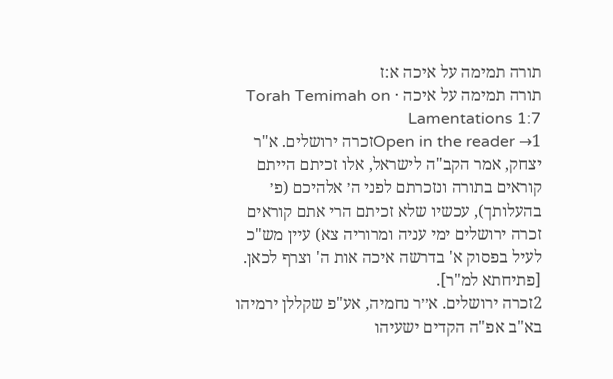תורה תמימה על איכה א:ז
תורה תמימה על איכה · Torah Temimah on Lamentations 1:7
Open in the reader →1זכרה ירושלים. א"ר יצחק, אמר הקב"ה לישראל, אלו זכיתם הייתם קוראים בתורה ונזכרתם לפני ה׳ אלהיכם (פ׳ בהעלותך), עכשיו שלא זכיתם הרי אתם קוראים זכרה ירושלים ימי עניה ומרוריה צא) עיין מש"כ לעיל בפסוק א' בדרשה איכה אות ה' וצרף לכאן. [פתיחתא למ"ר].
2זכרה ירושלים. א׳׳ר נחמיה, אע"פ שקללן ירמיהו בא"ב אפ"ה הקדים ישעיהו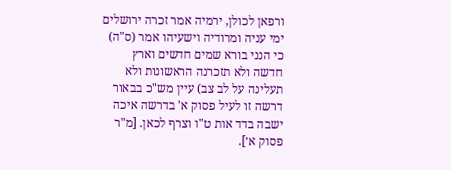ורפאן לכולן, ירמיה אמר זכרה ירושלים ימי עניה ומרודיה וישעיהו אמר (ס"ה) כי הנני בורא שמים חדשים וארץ חדשה ולא תזכרנה הראשונות ולא תעלינה על לב צב) עיין מש"כ בבאור דרשה זו לעיל פסוק א' בדרשה איכה ישבה בדד אות ט"ו וצרף לכאן. [מ"ר פסוק א׳].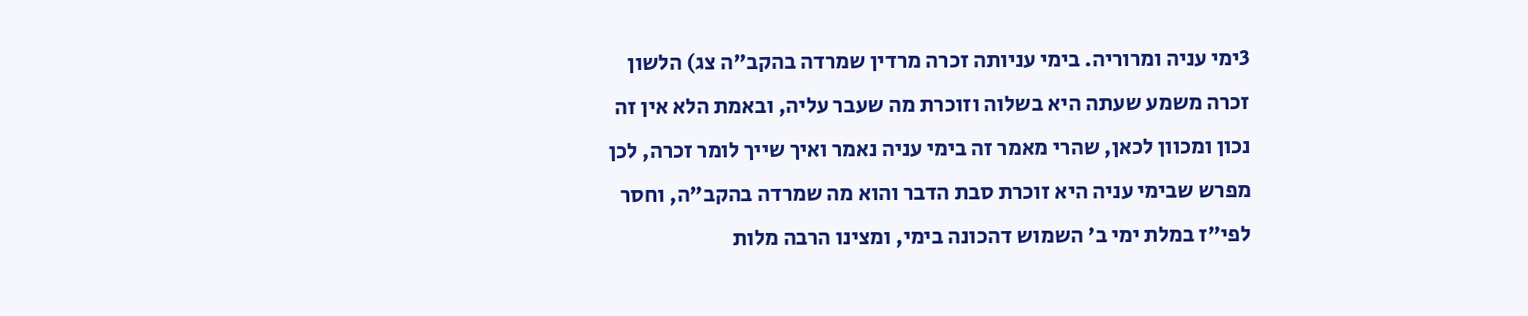3ימי עניה ומרוריה. בימי עניותה זכרה מרדין שמרדה בהקב"ה צג) הלשון זכרה משמע שעתה היא בשלוה וזוכרת מה שעבר עליה, ובאמת הלא אין זה נכון ומכוון לכאן, שהרי מאמר זה בימי עניה נאמר ואיך שייך לומר זכרה, לכן מפרש שבימי עניה היא זוכרת סבת הדבר והוא מה שמרדה בהקב"ה, וחסר לפי"ז במלת ימי ב' השמוש דהכונה בימי, ומצינו הרבה מלות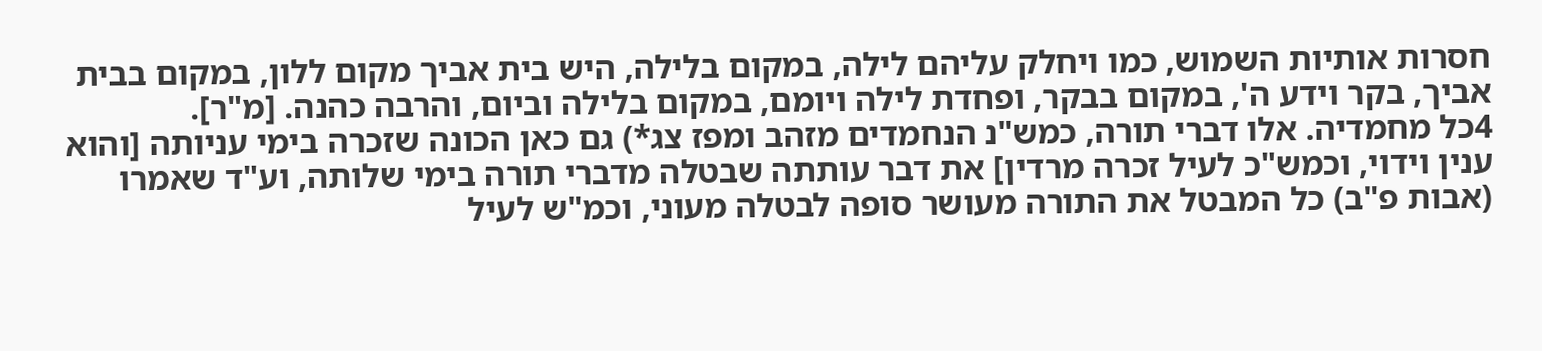חסרות אותיות השמוש, כמו ויחלק עליהם לילה, במקום בלילה, היש בית אביך מקום ללון, במקום בבית אביך, בקר וידע ה', במקום בבקר, ופחדת לילה ויומם, במקום בלילה וביום, והרבה כהנה. [מ"ר].
4כל מחמדיה. אלו דברי תורה, כמש"נ הנחמדים מזהב ומפז צג*) גם כאן הכונה שזכרה בימי עניותה [והוא ענין וידוי, וכמש"כ לעיל זכרה מרדין] את דבר עותתה שבטלה מדברי תורה בימי שלותה, וע"ד שאמרו (אבות פ"ב) כל המבטל את התורה מעושר סופה לבטלה מעוני, וכמ"ש לעיל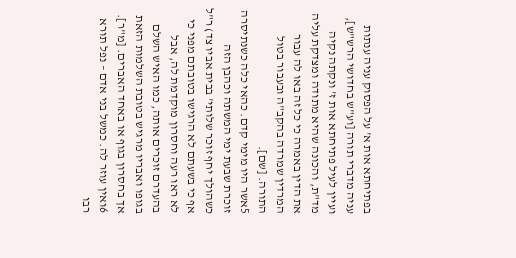בפתיחתא אות א' על הפסוק עניה ענתות עניה מדברי תורה [וע"ש בחדושי הרש"ש], ועיין לעיל פתיחתא אות ז' ונקתה נקיה מד"ת, והכונה שהיא מתודה ומצדקת עליה את הדין באמרה כי כל זה באו לה עבור המרדין שמרדה בהקב"ה ובעבור בטול התורה. [שם].
5אשר היו מימי קדם. כהאי כלה כשנתיסרה זוכרת שבעת ימי המשתה וכהבן הזה כשהולך יחף זוכר שלותי' בבית אביו צד) ר"ל אף כי בשעתם לא הרגישו בטובתם מפני כי לא ראו רעה וחסרון מוקדמת לה, אבל בהעדרם זוכרים אותה, כמו האיש השלם בגופו ואבריו מרגיש בטובת השלמות הזאת אך בחסרון בגוף או באחד האברים. [מ"ר].
6ואין עוזר לה. כמשל בני אדם – נפל תורא רבו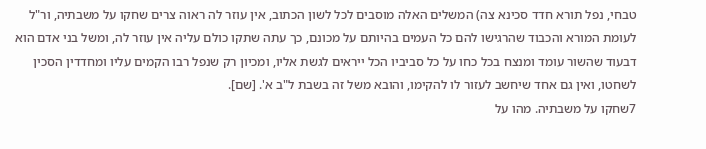טבחי, נפל תורא חדד סכינא צה) המשלים האלה מוסבים לכל לשון הכתוב, אין עוזר לה ראוה צרים שחקו על משבתיה, ור"ל לעומת המורא והכבוד שהרגישו להם כל העמים בהיותם על מכונם, כך עתה שתקו כולם עליה אין עוזר לה, ומשל בני אדם הוא דבעוד שהשור עומד ומנצח בכל כחו על כל סביביו הכל ייראים לגשת אליו, ומכיון רק שנפל רבו הקמים עליו ומחדדין הסכין לשחטו, ואין גם אחד שיחשב לעזור לו להקימו, והובא משל זה בשבת ל"ב א'. [שם].
7שחקו על משבתיה. מהו על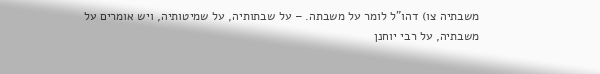משבתיה צו) דהו"ל לומר על משבתה. – על שבתותיה, על שמיטותיה, ויש אומרים על משבתיה, על רבי יוחנן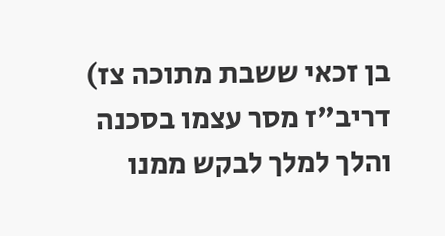בן זכאי ששבת מתוכה צז) דריב"ז מסר עצמו בסכנה והלך למלך לבקש ממנו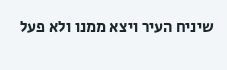שיניח העיר ויצא ממנו ולא פעל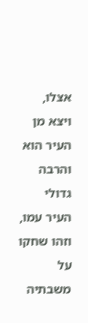אצלו, ויצא מן העיר הוא והרבה גדולי העיר עמו, וזהו שחקו על משבתיה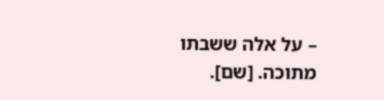– על אלה ששבתו מתוכה. [שם].